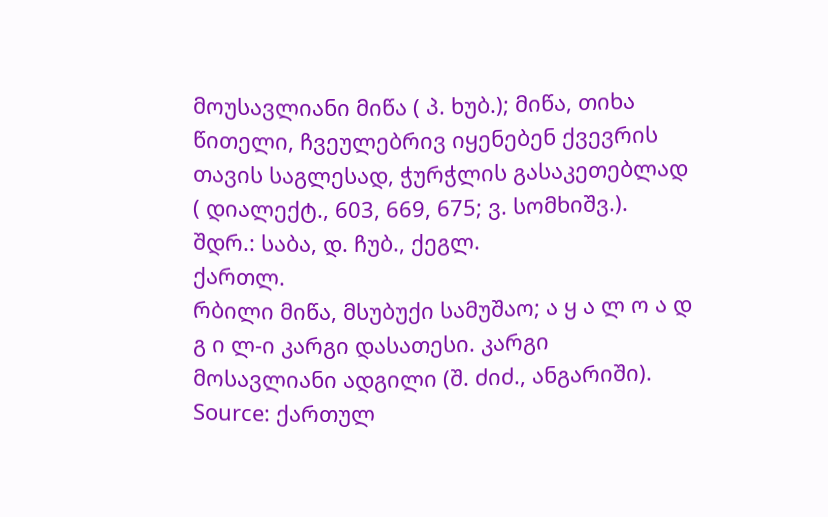მოუსავლიანი მიწა ( პ. ხუბ.); მიწა, თიხა წითელი, ჩვეულებრივ იყენებენ ქვევრის თავის საგლესად, ჭურჭლის გასაკეთებლად ( დიალექტ., 603, 669, 675; ვ. სომხიშვ.). შდრ.: საბა, დ. ჩუბ., ქეგლ.
ქართლ.
რბილი მიწა, მსუბუქი სამუშაო; ა ყ ა ლ ო ა დ გ ი ლ-ი კარგი დასათესი. კარგი მოსავლიანი ადგილი (შ. ძიძ., ანგარიში).
Source: ქართულ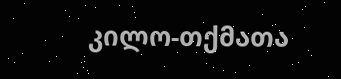კილო-თქმათა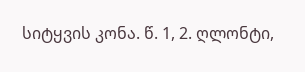სიტყვის კონა. წ. 1, 2. ღლონტი,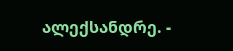ალექსანდრე. -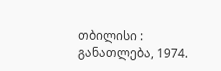თბილისი : განათლება, 1974.